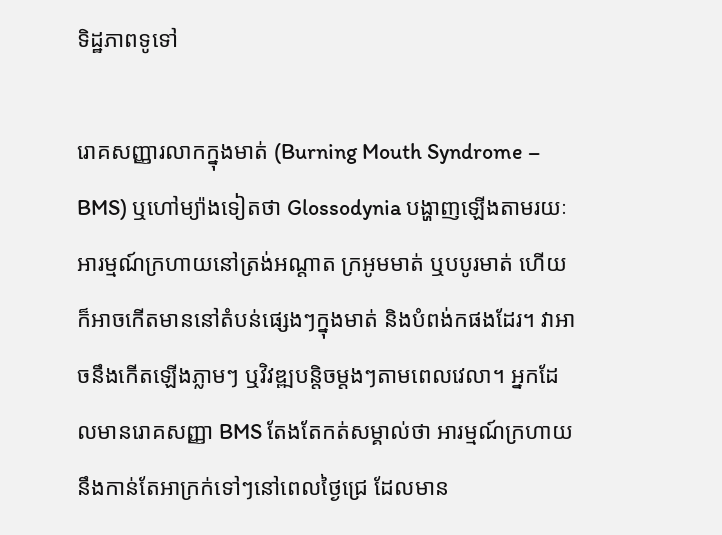ទិដ្ឋភាពទូទៅ

រោគសញ្ញារលាកក្នុងមាត់ (Burning Mouth Syndrome – BMS) ឬហៅម្យ៉ាងទៀតថា Glossodynia បង្ហាញឡើងតាមរយៈអារម្មណ៍ក្រហាយនៅត្រង់អណ្តាត ក្រអូមមាត់ ឬបបូរមាត់ ហើយក៏អាចកើតមាននៅតំបន់ផ្សេងៗក្នុងមាត់ និងបំពង់កផងដែរ។ វាអាចនឹងកើតឡើងភ្លាមៗ ឬវិវឌ្ឍបន្តិចម្តងៗតាមពេលវេលា។ អ្នកដែលមានរោគសញ្ញា BMS តែងតែកត់សម្គាល់ថា អារម្មណ៍ក្រហាយនឹងកាន់តែអាក្រក់ទៅៗនៅពេលថ្ងៃជ្រេ ដែលមាន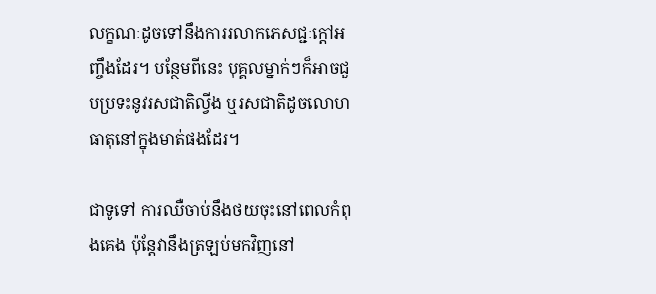លក្ខណៈដូចទៅនឹងការរលាកភេសជ្ជៈក្តៅអញ្ចឹងដែរ។ បន្ថែមពីនេះ បុគ្គលម្នាក់ៗក៏អាចជួបប្រទះនូវរសជាតិល្វីង ឬរសជាតិដូចលោហធាតុនៅក្នុងមាត់ផងដែរ។

ជាទូទៅ ការឈឺចាប់នឹងថយចុះនៅពេលកំពុងគេង ប៉ុន្តែវានឹងត្រឡប់មកវិញនៅ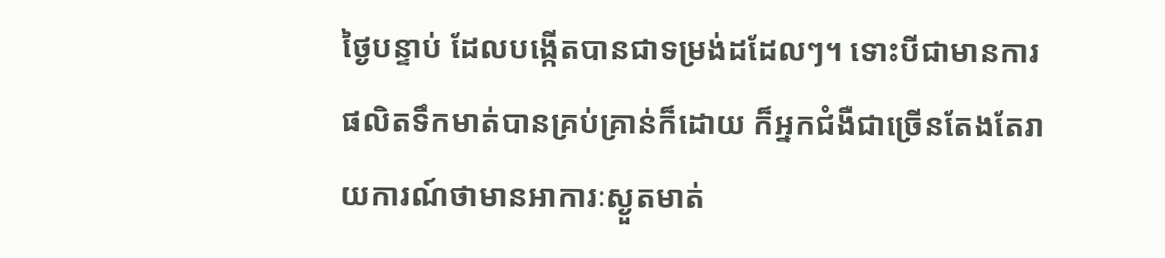ថ្ងៃបន្ទាប់ ដែលបង្កើតបានជាទម្រង់ដដែលៗ។ ទោះបីជាមានការផលិតទឹកមាត់បានគ្រប់គ្រាន់ក៏ដោយ ក៏អ្នកជំងឺជាច្រើនតែងតែរាយការណ៍ថាមានអាការៈស្ងួតមាត់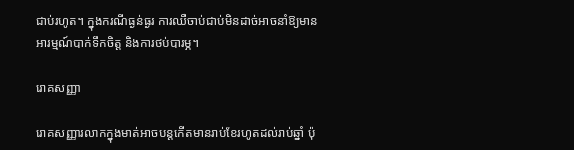ជាប់រហូត។ ក្នុងករណីធ្ងន់ធ្ងរ ការឈឺចាប់ជាប់មិនដាច់អាចនាំឱ្យមានអារម្មណ៍បាក់ទឹកចិត្ត និងការថប់បារម្ភ។

រោគសញ្ញា

រោគសញ្ញារលាកក្នុងមាត់អាចបន្តកើតមានរាប់ខែរហូតដល់រាប់ឆ្នាំ ប៉ុ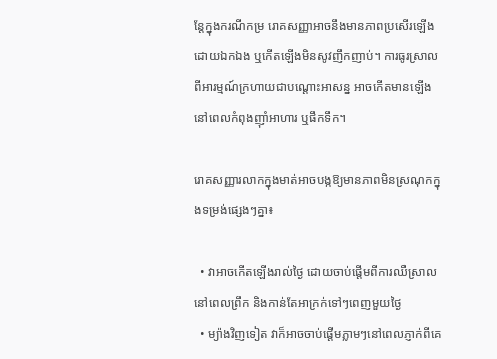ន្តែក្នុងករណីកម្រ រោគសញ្ញាអាចនឹងមានភាពប្រសើរឡើងដោយឯកឯង ឬកើតឡើងមិនសូវញឹកញាប់។ ការធូរស្រាលពីអារម្មណ៍ក្រហាយជាបណ្តោះអាសន្ន អាចកើតមានឡើងនៅពេលកំពុងញ៉ាំអាហារ ឬផឹកទឹក។

រោគសញ្ញារលាកក្នុងមាត់អាចបង្កឱ្យមានភាពមិនស្រណុកក្នុងទម្រង់ផ្សេងៗគ្នា៖

  • វាអាចកើតឡើងរាល់ថ្ងៃ ដោយចាប់ផ្តើមពីការឈឺស្រាលនៅពេលព្រឹក និងកាន់តែអាក្រក់ទៅៗពេញមួយថ្ងៃ
  • ម្យ៉ាងវិញទៀត វាក៏អាចចាប់ផ្តើមភ្លាមៗនៅពេលភ្ញាក់ពីគេ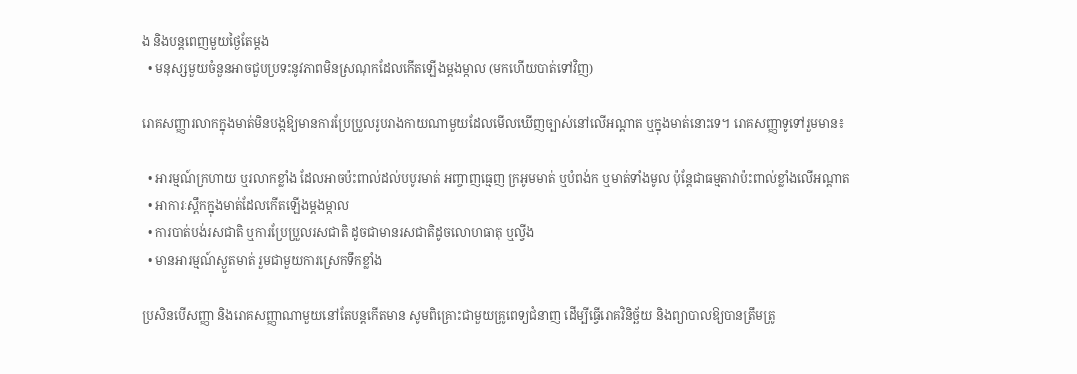ង និងបន្តពេញមួយថ្ងៃតែម្តង
  • មនុស្សមួយចំនួនអាចជួបប្រទះនូវភាពមិនស្រណុកដែលកើតឡើងម្តងម្កាល (មកហើយបាត់ទៅវិញ)

រោគសញ្ញារលាកក្នុងមាត់មិនបង្កឱ្យមានការប្រែប្រួលរូបរាងកាយណាមួយដែលមើលឃើញច្បាស់នៅលើអណ្តាត ឬក្នុងមាត់នោះទេ។ រោគសញ្ញាទូទៅរួមមាន៖

  • អារម្មណ៍ក្រហាយ ឬរលាកខ្លាំង ដែលអាចប៉ះពាល់ដល់បបូរមាត់ អញ្ចាញធ្មេញ ក្រអូមមាត់ ឬបំពង់ក ឬមាត់ទាំងមូល ប៉ុន្តែជាធម្មតាវាប៉ះពាល់ខ្លាំងលើអណ្តាត
  • អាការៈស្ពឹកក្នុងមាត់ដែលកើតឡើងម្តងម្កាល
  • ការបាត់បង់រសជាតិ ឬការប្រែប្រួលរសជាតិ ដូចជាមានរសជាតិដូចលោហធាតុ ឬល្វីង
  • មានអារម្មណ៍ស្ងួតមាត់ រួមជាមួយការស្រេកទឹកខ្លាំង

ប្រសិនបើសញ្ញា និងរោគសញ្ញាណាមួយនៅតែបន្តកើតមាន សូមពិគ្រោះជាមួយគ្រូពេទ្យជំនាញ ដើម្បីធ្វើរោគវិនិច្ឆ័យ និងព្យាបាលឱ្យបានត្រឹមត្រូ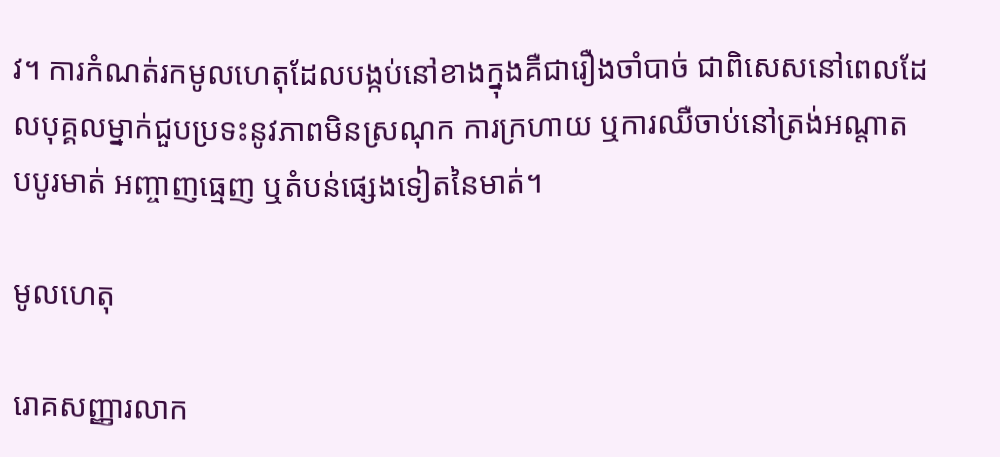វ។ ការកំណត់រកមូលហេតុដែលបង្កប់នៅខាងក្នុងគឺជារឿងចាំបាច់ ជាពិសេសនៅពេលដែលបុគ្គលម្នាក់ជួបប្រទះនូវភាពមិនស្រណុក ការក្រហាយ ឬការឈឺចាប់នៅត្រង់អណ្តាត បបូរមាត់ អញ្ចាញធ្មេញ ឬតំបន់ផ្សេងទៀតនៃមាត់។

មូលហេតុ

រោគសញ្ញារលាក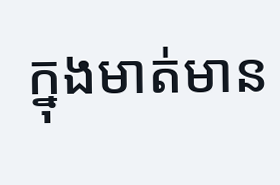ក្នុងមាត់មាន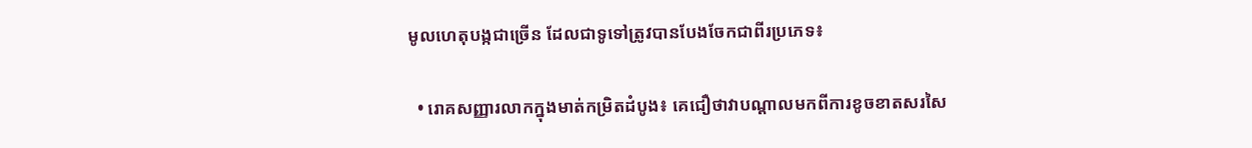មូលហេតុបង្កជាច្រើន ដែលជាទូទៅត្រូវបានបែងចែកជាពីរប្រភេទ៖

  • រោគសញ្ញារលាកក្នុងមាត់កម្រិតដំបូង៖ គេជឿថាវាបណ្តាលមកពីការខូចខាតសរសៃ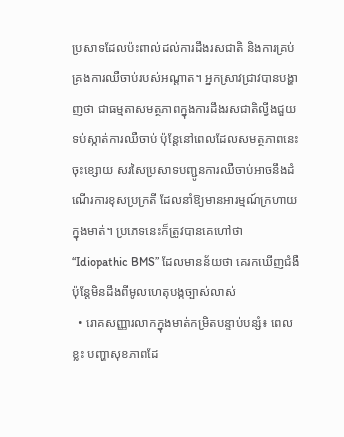ប្រសាទដែលប៉ះពាល់ដល់ការដឹងរសជាតិ និងការគ្រប់គ្រងការឈឺចាប់របស់អណ្តាត។ អ្នកស្រាវជ្រាវបានបង្ហាញថា ជាធម្មតាសមត្ថភាពក្នុងការដឹងរសជាតិល្វីងជួយទប់ស្កាត់ការឈឺចាប់ ប៉ុន្តែនៅពេលដែលសមត្ថភាពនេះចុះខ្សោយ សរសៃប្រសាទបញ្ជូនការឈឺចាប់អាចនឹងដំណើរការខុសប្រក្រតី ដែលនាំឱ្យមានអារម្មណ៍ក្រហាយក្នុងមាត់។ ប្រភេទនេះក៏ត្រូវបានគេហៅថា “Idiopathic BMS” ដែលមានន័យថា គេរកឃើញជំងឺ ប៉ុន្តែមិនដឹងពីមូលហេតុបង្កច្បាស់លាស់
  • រោគសញ្ញារលាកក្នុងមាត់កម្រិតបន្ទាប់បន្សំ៖ ពេលខ្លះ បញ្ហាសុខភាពដែ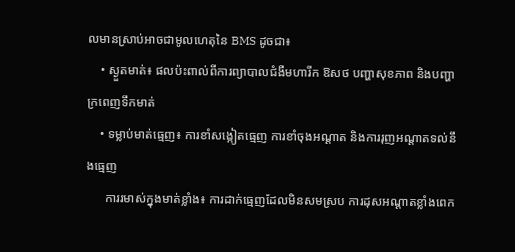លមានស្រាប់អាចជាមូលហេតុនៃ BMS ដូចជា៖
    • ស្ងួតមាត់៖ ផលប៉ះពាល់ពីការព្យាបាលជំងឺមហារីក ឱសថ បញ្ហាសុខភាព និងបញ្ហាក្រពេញទឹកមាត់
    • ទម្លាប់មាត់ធ្មេញ៖ ការខាំសង្កៀតធ្មេញ ការខាំចុងអណ្តាត និងការរុញអណ្តាតទល់នឹងធ្មេញ
      ការរមាស់ក្នុងមាត់ខ្លាំង៖ ការដាក់ធ្មេញដែលមិនសមស្រប ការដុសអណ្តាតខ្លាំងពេក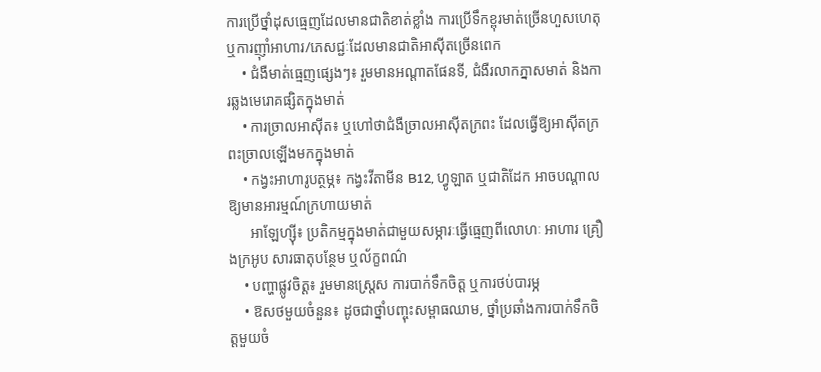ការប្រើថ្នាំដុសធ្មេញដែលមានជាតិខាត់ខ្លាំង ការប្រើទឹកខ្ពុរមាត់ច្រើនហួសហេតុ ឬការញ៉ាំអាហារ/ភេសជ្ជៈដែលមានជាតិអាស៊ីតច្រើនពេក
    • ជំងឺមាត់ធ្មេញផ្សេងៗ៖ រួមមានអណ្តាតផែនទី, ជំងឺរលាកភ្នាសមាត់ និងការឆ្លងមេរោគផ្សិតក្នុងមាត់
    • ការច្រាលអាស៊ីត៖ ឬហៅថាជំងឺច្រាលអាស៊ីតក្រពះ ដែលធ្វើឱ្យអាស៊ីតក្រពះច្រាលឡើងមកក្នុងមាត់
    • កង្វះអាហារូបត្ថម្ភ៖ កង្វះវីតាមីន B12, ហ្វូឡាត ឬជាតិដែក អាចបណ្តាលឱ្យមានអារម្មណ៍ក្រហាយមាត់
      អាឡែហ្ស៊ី៖ ប្រតិកម្មក្នុងមាត់ជាមួយសម្ភារៈធ្វើធ្មេញពីលោហៈ អាហារ គ្រឿងក្រអូប សារធាតុបន្ថែម ឬល័ក្ខពណ៌
    • បញ្ហាផ្លូវចិត្ត៖ រួមមានស្រ្តេស ការបាក់ទឹកចិត្ត ឬការថប់បារម្ភ
    • ឱសថមួយចំនួន៖ ដូចជាថ្នាំបញ្ចុះសម្ពាធឈាម, ថ្នាំប្រឆាំងការបាក់ទឹកចិត្តមួយចំ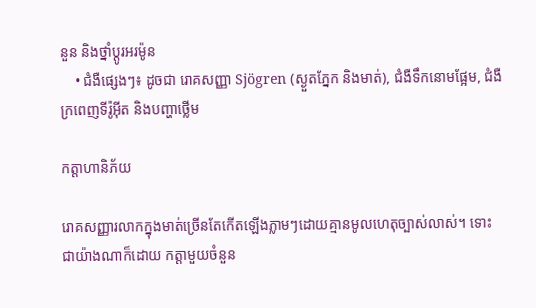នួន និងថ្នាំប្តូរអរម៉ូន
    • ជំងឺផ្សេងៗ៖ ដូចជា រោគសញ្ញា Sjögren (ស្ងួតភ្នែក និងមាត់), ជំងឺទឹកនោមផ្អែម, ជំងឺក្រពេញទីរ៉ូអ៊ីត និងបញ្ហាថ្លើម

កត្តាហានិភ័យ

រោគសញ្ញារលាកក្នុងមាត់ច្រើនតែកើតឡើងភ្លាមៗដោយគ្មានមូលហេតុច្បាស់លាស់។ ទោះជាយ៉ាងណាក៏ដោយ កត្តាមួយចំនួន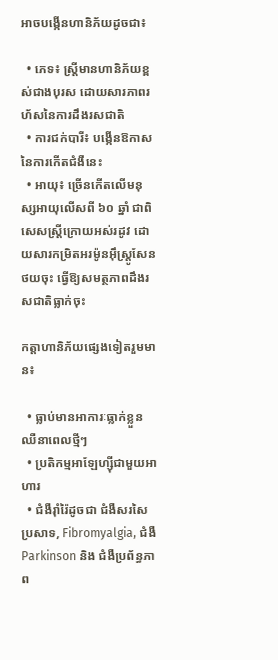អាចបង្កើនហានិភ័យដូចជា៖

  • ភេទ៖ ស្ត្រីមានហានិភ័យខ្ពស់ជាងបុរស ដោយសារភាពរហ័សនៃការដឹងរសជាតិ
  • ការជក់បារី៖ បង្កើនឱកាសនៃការកើតជំងឺនេះ
  • អាយុ៖ ច្រើនកើតលើមនុស្សអាយុលើសពី ៦០ ឆ្នាំ ជាពិសេសស្ត្រីក្រោយអស់រដូវ ដោយសារកម្រិតអរម៉ូនអ៊ឹស្ត្រូសែនថយចុះ ធ្វើឱ្យសមត្ថភាពដឹងរសជាតិធ្លាក់ចុះ

កត្តាហានិភ័យផ្សេងទៀតរួមមាន៖

  • ធ្លាប់មានអាការៈធ្លាក់ខ្លួនឈឺនាពេលថ្មីៗ
  • ប្រតិកម្មអាឡែហ្ស៊ីជាមួយអាហារ
  • ជំងឺរ៉ាំរ៉ៃដូចជា ជំងឺសរសៃប្រសាទ, Fibromyalgia, ជំងឺ Parkinson និង ជំងឺប្រព័ន្ធភាព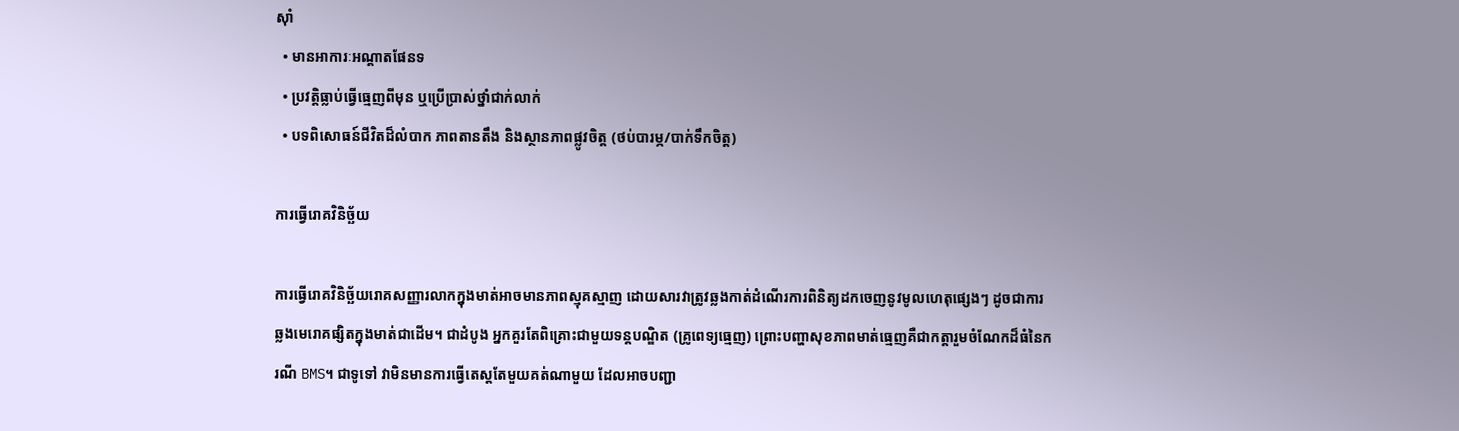ស៊ាំ
  • មានអាការៈអណ្តាតផែនទ
  • ប្រវត្តិធ្លាប់ធ្វើធ្មេញពីមុន ឬប្រើប្រាស់ថ្នាំជាក់លាក់
  • បទពិសោធន៍ជីវិតដ៏លំបាក ភាពតានតឹង និងស្ថានភាពផ្លូវចិត្ត (ថប់បារម្ភ/បាក់ទឹកចិត្ត)

ការធ្វើរោគវិនិច្ឆ័យ

ការធ្វើរោគវិនិច្ឆ័យរោគសញ្ញារលាកក្នុងមាត់អាចមានភាពស្មុគស្មាញ ដោយសារវាត្រូវឆ្លងកាត់ដំណើរការពិនិត្យដកចេញនូវមូលហេតុផ្សេងៗ ដូចជាការឆ្លងមេរោគផ្សិតក្នុងមាត់ជាដើម។ ជាដំបូង អ្នកគួរតែពិគ្រោះជាមួយទន្តបណ្ឌិត (គ្រូពេទ្យធ្មេញ) ព្រោះបញ្ហាសុខភាពមាត់ធ្មេញគឺជាកត្តារួមចំណែកដ៏ធំនៃករណី BMS។ ជាទូទៅ វាមិនមានការធ្វើតេស្តតែមួយគត់ណាមួយ ដែលអាចបញ្ជា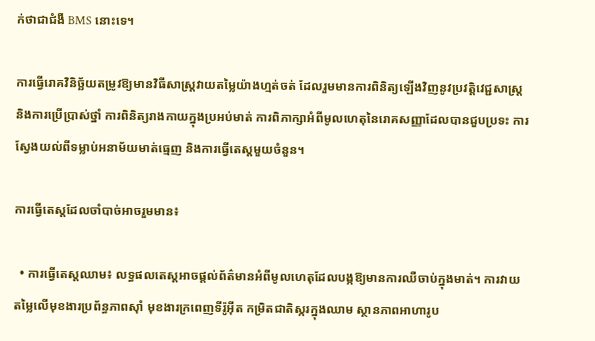ក់ថាជាជំងឺ BMS នោះទេ។

ការធ្វើរោគវិនិច្ឆ័យតម្រូវឱ្យមានវិធីសាស្ត្រវាយតម្លៃយ៉ាងហ្មត់ចត់ ដែលរួមមានការពិនិត្យឡើងវិញនូវប្រវត្តិវេជ្ជសាស្ត្រ និងការប្រើប្រាស់ថ្នាំ ការពិនិត្យរាងកាយក្នុងប្រអប់មាត់ ការពិភាក្សាអំពីមូលហេតុនៃរោគសញ្ញាដែលបានជួបប្រទះ ការស្វែងយល់ពីទម្លាប់អនាម័យមាត់ធ្មេញ និងការធ្វើតេស្តមួយចំនួន។

ការធ្វើតេស្តដែលចាំបាច់អាចរួមមាន៖

  • ការធ្វើតេស្តឈាម៖ លទ្ធផលតេស្តអាចផ្តល់ព័ត៌មានអំពីមូលហេតុដែលបង្កឱ្យមានការឈឺចាប់ក្នុងមាត់។ ការវាយតម្លៃលើមុខងារប្រព័ន្ធភាពស៊ាំ មុខងារក្រពេញទីរ៉ូអ៊ីត កម្រិតជាតិស្ករក្នុងឈាម ស្ថានភាពអាហារូប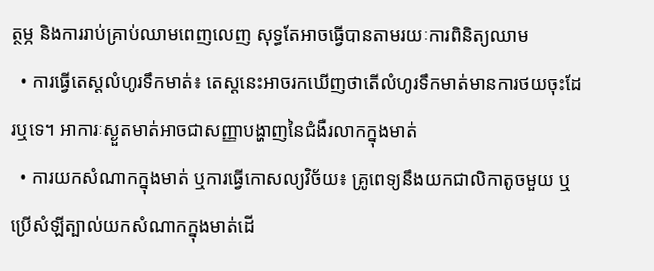ត្ថម្ភ និងការរាប់គ្រាប់ឈាមពេញលេញ សុទ្ធតែអាចធ្វើបានតាមរយៈការពិនិត្យឈាម
  • ការធ្វើតេស្តលំហូរទឹកមាត់៖ តេស្តនេះអាចរកឃើញថាតើលំហូរទឹកមាត់មានការថយចុះដែរឬទេ។ អាការៈស្ងួតមាត់អាចជាសញ្ញាបង្ហាញនៃជំងឺរលាកក្នុងមាត់
  • ការយកសំណាកក្នុងមាត់ ឬការធ្វើកោសល្យវិច័យ៖ គ្រូពេទ្យនឹងយកជាលិកាតូចមួយ ឬប្រើសំឡីត្បាល់យកសំណាកក្នុងមាត់ដើ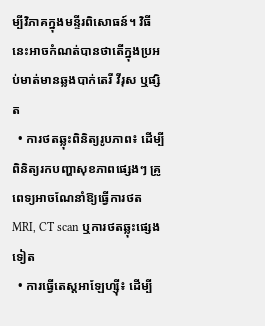ម្បីវិភាគក្នុងមន្ទីរពិសោធន៍។ វិធីនេះអាចកំណត់បានថាតើក្នុងប្រអប់មាត់មានឆ្លងបាក់តេរី វីរុស ឬផ្សិត
  • ការថតឆ្លុះពិនិត្យរូបភាព៖ ដើម្បីពិនិត្យរកបញ្ហាសុខភាពផ្សេងៗ គ្រូពេទ្យអាចណែនាំឱ្យធ្វើការថត MRI, CT scan ឬការថតឆ្លុះផ្សេងទៀត
  • ការធ្វើតេស្តអាឡែហ្ស៊ី៖ ដើម្បី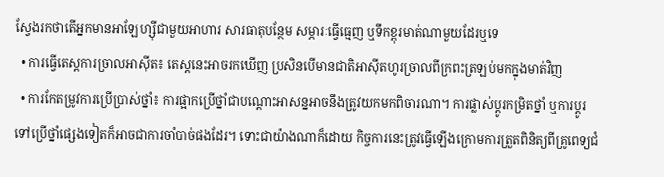ស្វែងរកថាតើអ្នកមានអាឡែហ្ស៊ីជាមួយអាហារ សារធាតុបន្ថែម សម្ភារៈធ្វើធ្មេញ ឬទឹកខ្ពុរមាត់ណាមួយដែរឬទេ
  • ការធ្វើតេស្តការច្រាលអាស៊ីត៖ តេស្តនេះអាចរកឃើញ ប្រសិនបើមានជាតិអាស៊ីតហូរច្រាលពីក្រពះត្រឡប់មកក្នុងមាត់វិញ
  • ការកែតម្រូវការប្រើប្រាស់ថ្នាំ៖ ការផ្អាកប្រើថ្នាំជាបណ្តោះអាសន្នអាចនឹងត្រូវយកមកពិចារណា។ ការផ្លាស់ប្តូរកម្រិតថ្នាំ ឬការប្តូរទៅប្រើថ្នាំផ្សេងទៀតក៏អាចជាការចាំបាច់ផងដែរ។ ទោះជាយ៉ាងណាក៏ដោយ កិច្ចការនេះត្រូវធ្វើឡើងក្រោមការត្រួតពិនិត្យពីគ្រូពេទ្យជំ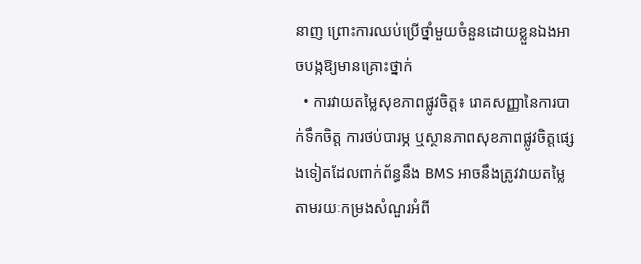នាញ ព្រោះការឈប់ប្រើថ្នាំមួយចំនួនដោយខ្លួនឯងអាចបង្កឱ្យមានគ្រោះថ្នាក់
  • ការវាយតម្លៃសុខភាពផ្លូវចិត្ត៖ រោគសញ្ញានៃការបាក់ទឹកចិត្ត ការថប់បារម្ភ ឬស្ថានភាពសុខភាពផ្លូវចិត្តផ្សេងទៀតដែលពាក់ព័ន្ធនឹង BMS អាចនឹងត្រូវវាយតម្លៃតាមរយៈកម្រងសំណួរអំពី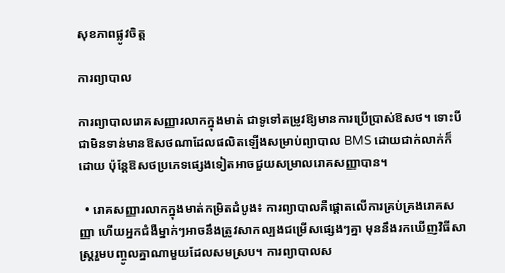សុខភាពផ្លូវចិត្ត

ការព្យាបាល

ការព្យាបាលរោគសញ្ញារលាកក្នុងមាត់ ជាទូទៅតម្រូវឱ្យមានការប្រើប្រាស់ឱសថ។ ទោះបីជាមិនទាន់មានឱសថណាដែលផលិតឡើងសម្រាប់ព្យាបាល BMS ដោយជាក់លាក់ក៏ដោយ ប៉ុន្តែឱសថប្រភេទផ្សេងទៀតអាចជួយសម្រាលរោគសញ្ញាបាន។

  • រោគសញ្ញារលាកក្នុងមាត់កម្រិតដំបូង៖ ការព្យាបាលគឺផ្ដោតលើការគ្រប់គ្រងរោគសញ្ញា ហើយអ្នកជំងឺម្នាក់ៗអាចនឹងត្រូវសាកល្បងជម្រើសផ្សេងៗគ្នា មុននឹងរកឃើញវិធីសាស្ត្ររួមបញ្ចូលគ្នាណាមួយដែលសមស្រប។ ការព្យាបាលស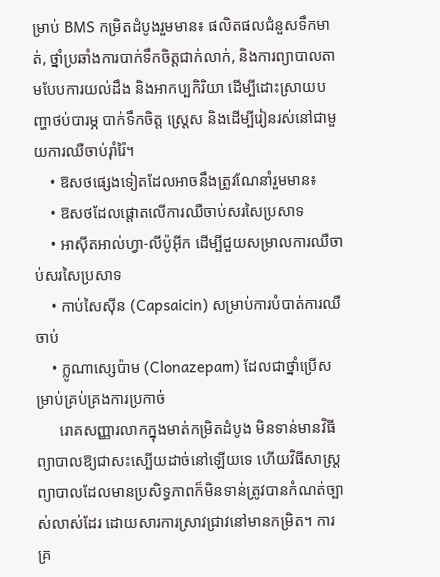ម្រាប់ BMS កម្រិតដំបូងរួមមាន៖ ផលិតផលជំនួសទឹកមាត់, ថ្នាំប្រឆាំងការបាក់ទឹកចិត្តជាក់លាក់, និងការព្យាបាលតាមបែបការយល់ដឹង និងអាកប្បកិរិយា ដើម្បីដោះស្រាយបញ្ហាថប់បារម្ភ បាក់ទឹកចិត្ត ស្រ្តេស និងដើម្បីរៀនរស់នៅជាមួយការឈឺចាប់រ៉ាំរ៉ៃ។
    • ឱសថផ្សេងទៀតដែលអាចនឹងត្រូវណែនាំរួមមាន៖
    • ឱសថដែលផ្ដោតលើការឈឺចាប់សរសៃប្រសាទ
    • អាស៊ីតអាល់ហ្វា-លីប៉ូអ៊ីក ដើម្បីជួយសម្រាលការឈឺចាប់សរសៃប្រសាទ
    • កាប់សៃស៊ីន (Capsaicin) សម្រាប់ការបំបាត់ការឈឺចាប់
    • ក្លូណាស្សេប៉ាម (Clonazepam) ដែលជាថ្នាំប្រើសម្រាប់គ្រប់គ្រងការប្រកាច់
      រោគសញ្ញារលាកក្នុងមាត់កម្រិតដំបូង មិនទាន់មានវិធីព្យាបាលឱ្យជាសះស្បើយដាច់នៅឡើយទេ ហើយវិធីសាស្ត្រព្យាបាលដែលមានប្រសិទ្ធភាពក៏មិនទាន់ត្រូវបានកំណត់ច្បាស់លាស់ដែរ ដោយសារការស្រាវជ្រាវនៅមានកម្រិត។ ការគ្រ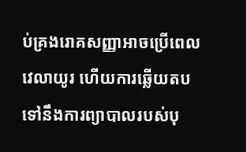ប់គ្រងរោគសញ្ញាអាចប្រើពេលវេលាយូរ ហើយការឆ្លើយតបទៅនឹងការព្យាបាលរបស់បុ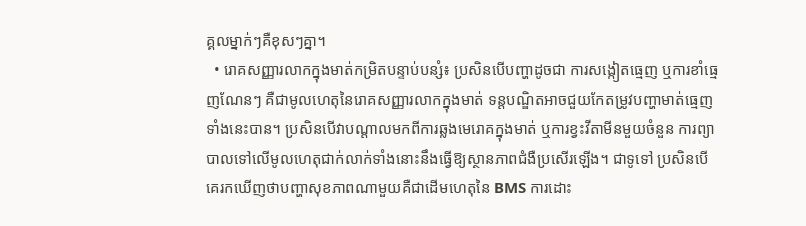គ្គលម្នាក់ៗគឺខុសៗគ្នា។
  • រោគសញ្ញារលាកក្នុងមាត់កម្រិតបន្ទាប់បន្សំ៖ ប្រសិនបើបញ្ហាដូចជា ការសង្កៀតធ្មេញ ឬការខាំធ្មេញណែនៗ គឺជាមូលហេតុនៃរោគសញ្ញារលាកក្នុងមាត់ ទន្តបណ្ឌិតអាចជួយកែតម្រូវបញ្ហាមាត់ធ្មេញទាំងនេះបាន។ ប្រសិនបើវាបណ្តាលមកពីការឆ្លងមេរោគក្នុងមាត់ ឬការខ្វះវីតាមីនមួយចំនួន ការព្យាបាលទៅលើមូលហេតុជាក់លាក់ទាំងនោះនឹងធ្វើឱ្យស្ថានភាពជំងឺប្រសើរឡើង។ ជាទូទៅ ប្រសិនបើគេរកឃើញថាបញ្ហាសុខភាពណាមួយគឺជាដើមហេតុនៃ BMS ការដោះ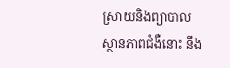ស្រាយនិងព្យាបាលស្ថានភាពជំងឺនោះ នឹង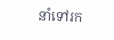នាំទៅរក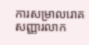ការសម្រាលរោគសញ្ញារលាក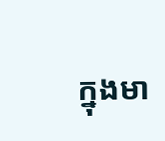ក្នុងមា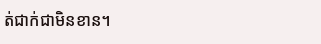ត់ជាក់ជាមិនខាន។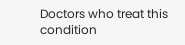Doctors who treat this condition